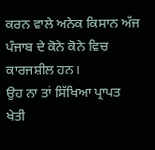ਕਰਨ ਵਾਲੇ ਅਨੇਕ ਕਿਸਾਨ ਅੱਜ ਪੰਜਾਬ ਦੇ ਕੋਨੇ ਕੋਨੇ ਵਿਚ ਕਾਰਜਸ਼ੀਲ ਹਨ।
ਉਹ ਨਾ ਤਾਂ ਸਿੱਖਿਆ ਪ੍ਰਾਪਤ ਖੇਤੀ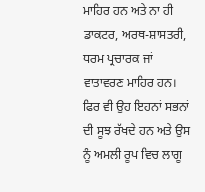ਮਾਹਿਰ ਹਨ ਅਤੇ ਨਾ ਹੀ ਡਾਕਟਰ, ਅਰਥ-ਸ਼ਾਸਤਰੀ, ਧਰਮ ਪ੍ਰਚਾਰਕ ਜਾਂ ਵਾਤਾਵਰਣ ਮਾਹਿਰ ਹਨ। ਫਿਰ ਵੀ ਉਹ ਇਹਨਾਂ ਸਭਨਾਂ ਦੀ ਸੂਝ ਰੱਖਦੇ ਹਨ ਅਤੇ ਉਸ ਨੂੰ ਅਮਲੀ ਰੂਪ ਵਿਚ ਲਾਗੂ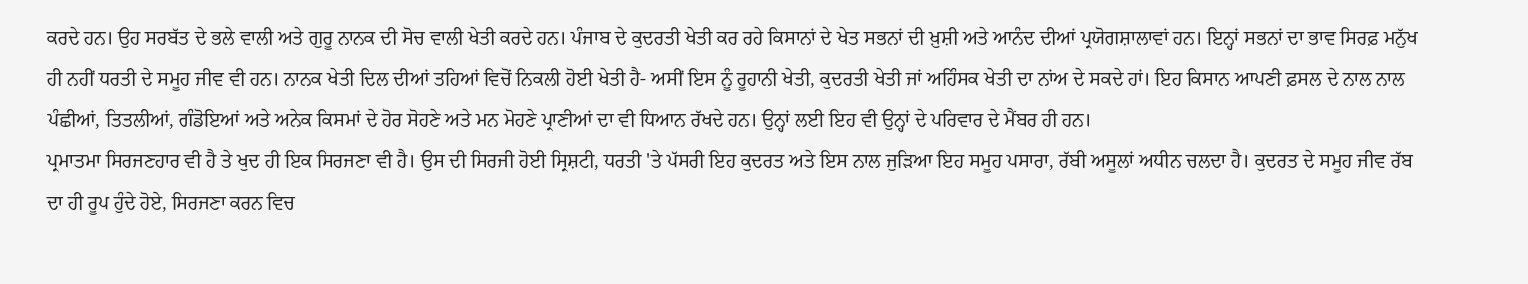ਕਰਦੇ ਹਨ। ਉਹ ਸਰਬੱਤ ਦੇ ਭਲੇ ਵਾਲੀ ਅਤੇ ਗੁਰੂ ਨਾਨਕ ਦੀ ਸੋਚ ਵਾਲੀ ਖੇਤੀ ਕਰਦੇ ਹਨ। ਪੰਜਾਬ ਦੇ ਕੁਦਰਤੀ ਖੇਤੀ ਕਰ ਰਹੇ ਕਿਸਾਨਾਂ ਦੇ ਖੇਤ ਸਭਨਾਂ ਦੀ ਖ਼ੁਸ਼ੀ ਅਤੇ ਆਨੰਦ ਦੀਆਂ ਪ੍ਰਯੋਗਸ਼ਾਲਾਵਾਂ ਹਨ। ਇਨ੍ਹਾਂ ਸਭਨਾਂ ਦਾ ਭਾਵ ਸਿਰਫ਼ ਮਨੁੱਖ ਹੀ ਨਹੀਂ ਧਰਤੀ ਦੇ ਸਮੂਹ ਜੀਵ ਵੀ ਹਨ। ਨਾਨਕ ਖੇਤੀ ਦਿਲ ਦੀਆਂ ਤਹਿਆਂ ਵਿਚੋਂ ਨਿਕਲੀ ਹੋਈ ਖੇਤੀ ਹੈ- ਅਸੀਂ ਇਸ ਨੂੰ ਰੂਹਾਨੀ ਖੇਤੀ, ਕੁਦਰਤੀ ਖੇਤੀ ਜਾਂ ਅਹਿੰਸਕ ਖੇਤੀ ਦਾ ਨਾਂਅ ਦੇ ਸਕਦੇ ਹਾਂ। ਇਹ ਕਿਸਾਨ ਆਪਣੀ ਫ਼ਸਲ ਦੇ ਨਾਲ ਨਾਲ ਪੰਛੀਆਂ, ਤਿਤਲੀਆਂ, ਗੰਡੋਇਆਂ ਅਤੇ ਅਨੇਕ ਕਿਸਮਾਂ ਦੇ ਹੋਰ ਸੋਹਣੇ ਅਤੇ ਮਨ ਮੋਹਣੇ ਪ੍ਰਾਣੀਆਂ ਦਾ ਵੀ ਧਿਆਨ ਰੱਖਦੇ ਹਨ। ਉਨ੍ਹਾਂ ਲਈ ਇਹ ਵੀ ਉਨ੍ਹਾਂ ਦੇ ਪਰਿਵਾਰ ਦੇ ਮੈਂਬਰ ਹੀ ਹਨ।
ਪ੍ਰਮਾਤਮਾ ਸਿਰਜਣਹਾਰ ਵੀ ਹੈ ਤੇ ਖੁਦ ਹੀ ਇਕ ਸਿਰਜਣਾ ਵੀ ਹੈ। ਉਸ ਦੀ ਸਿਰਜੀ ਹੋਈ ਸ੍ਰਿਸ਼ਟੀ, ਧਰਤੀ 'ਤੇ ਪੱਸਰੀ ਇਹ ਕੁਦਰਤ ਅਤੇ ਇਸ ਨਾਲ ਜੁੜਿਆ ਇਹ ਸਮੂਹ ਪਸਾਰਾ, ਰੱਬੀ ਅਸੂਲਾਂ ਅਧੀਨ ਚਲਦਾ ਹੈ। ਕੁਦਰਤ ਦੇ ਸਮੂਹ ਜੀਵ ਰੱਬ ਦਾ ਹੀ ਰੂਪ ਹੁੰਦੇ ਹੋਏ, ਸਿਰਜਣਾ ਕਰਨ ਵਿਚ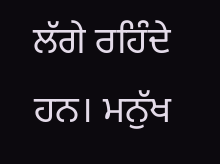ਲੱਗੇ ਰਹਿੰਦੇ ਹਨ। ਮਨੁੱਖ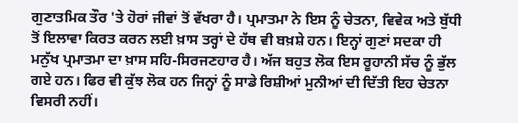ਗੁਣਾਤਮਿਕ ਤੌਰ 'ਤੇ ਹੋਰਾਂ ਜੀਵਾਂ ਤੋਂ ਵੱਖਰਾ ਹੈ। ਪ੍ਰਮਾਤਮਾ ਨੇ ਇਸ ਨੂੰ ਚੇਤਨਾ, ਵਿਵੇਕ ਅਤੇ ਬੁੱਧੀ ਤੋਂ ਇਲਾਵਾ ਕਿਰਤ ਕਰਨ ਲਈ ਖ਼ਾਸ ਤਰ੍ਹਾਂ ਦੇ ਹੱਥ ਵੀ ਬਖ਼ਸ਼ੇ ਹਨ। ਇਨ੍ਹਾਂ ਗੁਣਾਂ ਸਦਕਾ ਹੀ ਮਨੁੱਖ ਪ੍ਰਮਾਤਮਾ ਦਾ ਖ਼ਾਸ ਸਹਿ-ਸਿਰਜਣਹਾਰ ਹੈ। ਅੱਜ ਬਹੁਤ ਲੋਕ ਇਸ ਰੂਹਾਨੀ ਸੱਚ ਨੂੰ ਭੁੱਲ ਗਏ ਹਨ। ਫਿਰ ਵੀ ਕੁੱਝ ਲੋਕ ਹਨ ਜਿਨ੍ਹਾਂ ਨੂੰ ਸਾਡੇ ਰਿਸ਼ੀਆਂ ਮੁਨੀਆਂ ਦੀ ਦਿੱਤੀ ਇਹ ਚੇਤਨਾ ਵਿਸਰੀ ਨਹੀਂ।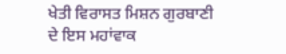ਖੇਤੀ ਵਿਰਾਸਤ ਮਿਸ਼ਨ ਗੁਰਬਾਣੀ ਦੇ ਇਸ ਮਹਾਂਵਾਕ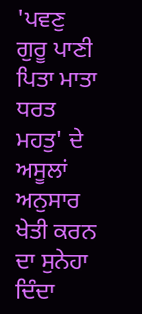'ਪਵਣੁ ਗੁਰੂ ਪਾਣੀ ਪਿਤਾ ਮਾਤਾ ਧਰਤ ਮਹਤੁ' ਦੇ ਅਸੂਲਾਂ ਅਨੁਸਾਰ ਖੇਤੀ ਕਰਨ ਦਾ ਸੁਨੇਹਾ ਦਿੰਦਾ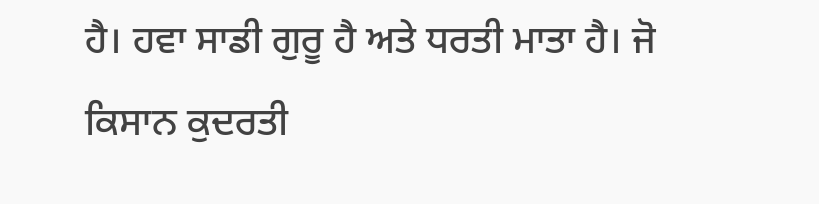ਹੈ। ਹਵਾ ਸਾਡੀ ਗੁਰੂ ਹੈ ਅਤੇ ਧਰਤੀ ਮਾਤਾ ਹੈ। ਜੋ ਕਿਸਾਨ ਕੁਦਰਤੀ